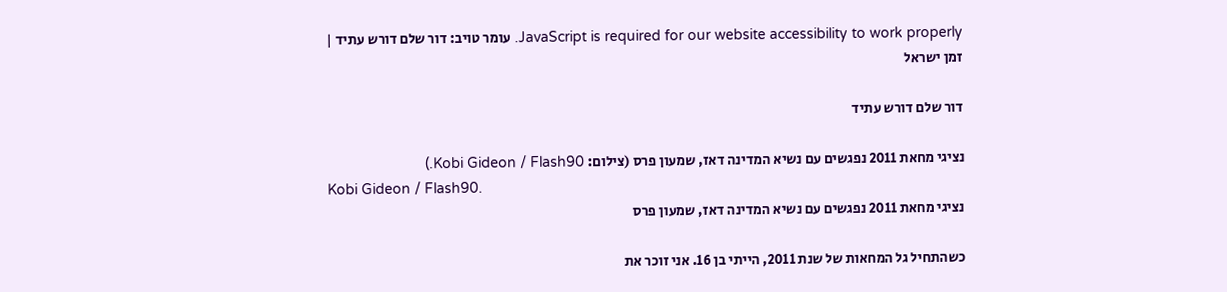JavaScript is required for our website accessibility to work properly. עומר טויב: דור שלם דורש עתיד | זמן ישראל

דור שלם דורש עתיד

נציגי מחאת 2011 נפגשים עם נשיא המדינה דאז, שמעון פרס (צילום: Kobi Gideon / Flash90.)
Kobi Gideon / Flash90.
נציגי מחאת 2011 נפגשים עם נשיא המדינה דאז, שמעון פרס

כשהתחיל גל המחאות של שנת 2011, הייתי בן 16. אני זוכר את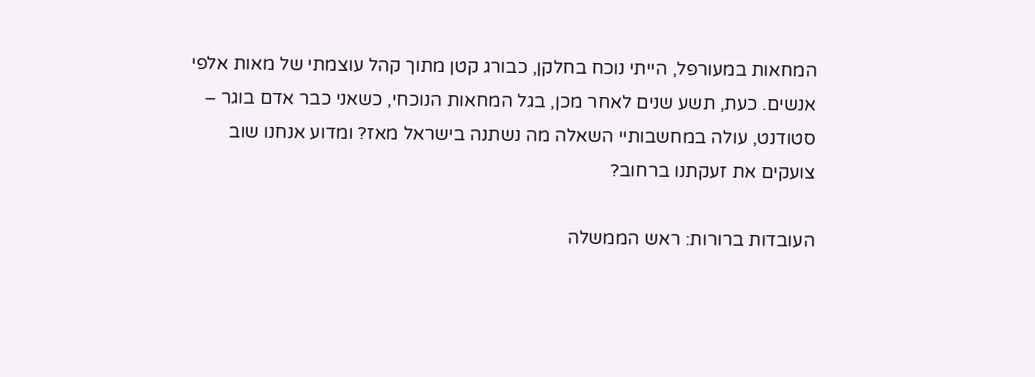המחאות במעורפל, הייתי נוכח בחלקן, כבורג קטן מתוך קהל עוצמתי של מאות אלפי אנשים. כעת, תשע שנים לאחר מכן, בגל המחאות הנוכחי, כשאני כבר אדם בוגר – סטודנט, עולה במחשבותיי השאלה מה נשתנה בישראל מאז? ומדוע אנחנו שוב צועקים את זעקתנו ברחוב?

העובדות ברורות: ראש הממשלה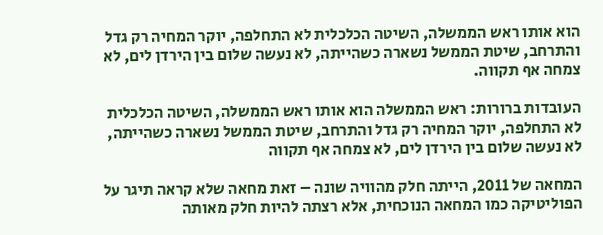הוא אותו ראש הממשלה, השיטה הכלכלית לא התחלפה, יוקר המחיה רק גדל והתרחב, שיטת הממשל נשארה כשהייתה, לא נעשה שלום בין הירדן לים, לא צמחה אף תקווה.

העובדות ברורות: ראש הממשלה הוא אותו ראש הממשלה, השיטה הכלכלית לא התחלפה, יוקר המחיה רק גדל והתרחב, שיטת הממשל נשארה כשהייתה, לא נעשה שלום בין הירדן לים, לא צמחה אף תקווה

המחאה של 2011, הייתה חלק מהוויה שונה – זאת מחאה שלא קראה תיגר על הפוליטיקה כמו המחאה הנוכחית, אלא רצתה להיות חלק מאותה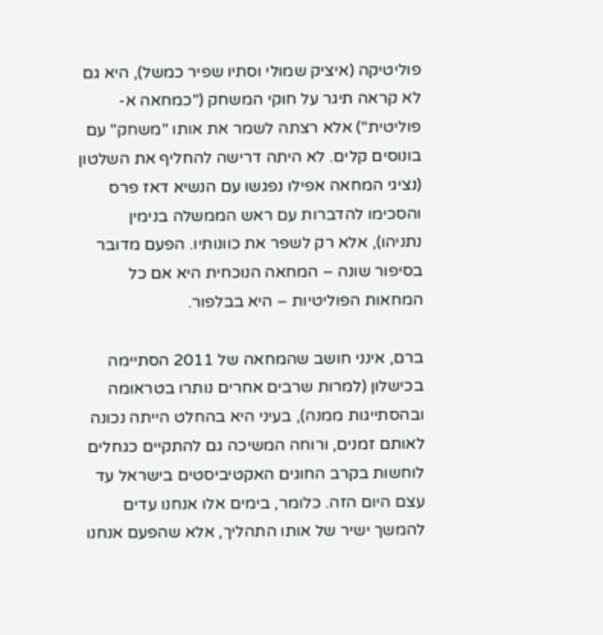פוליטיקה (איציק שמולי וסתיו שפיר כמשל), היא גם לא קראה תיגר על חוקי המשחק ("כמחאה א-פוליטית") אלא רצתה לשמר את אותו "משחק" עם בונוסים קלים. לא היתה דרישה להחליף את השלטון (נציגי המחאה אפילו נפגשו עם הנשיא דאז פרס והסכימו להדברות עם ראש הממשלה בנימין נתניהו), אלא רק לשפר את כוונותיו. הפעם מדובר בסיפור שונה – המחאה הנוכחית היא אם כל המחאות הפוליטיות – היא בבלפור.

ברם, אינני חושב שהמחאה של 2011 הסתיימה בכישלון (למרות שרבים אחרים נותרו בטראומה ובהסתייגות ממנה), בעיני היא בהחלט הייתה נכונה לאותם זמנים, ורוחה המשיכה גם להתקיים כגחלים לוחשות בקרב החוגים האקטיביסטים בישראל עד עצם היום הזה. כלומר, בימים אלו אנחנו עדים להמשך ישיר של אותו התהליך, אלא שהפעם אנחנו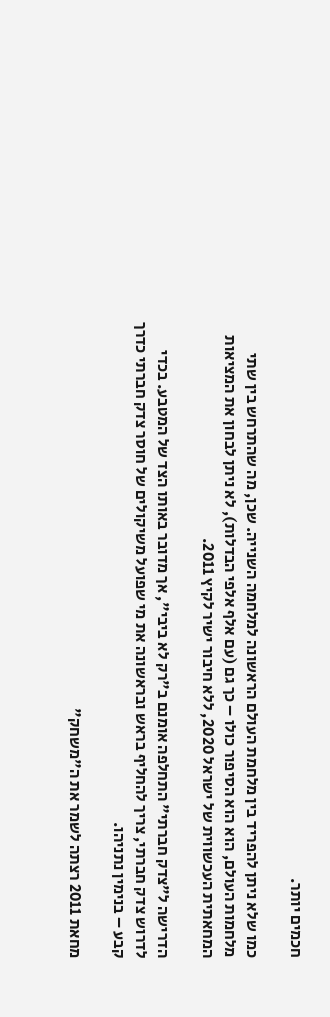חכמים יותר.

כמו שלא ניתן להפריד בין מלחמת העולם הראשונה למלחמה השנייה. שכן, מה שהתרחש בין שתי מלחמות העולם, הוא הוא הסיפור כולו – כך גם (עם אלף אלפי הבדלות), לא ניתן לבחון את המציאות המחאתית העכשווית של ישראל 2020, ללא חיבור ישיר לקיץ 2011.

הדרישה ל"צדק חברתי" התחלפה אומנם ב"רק לא ביבי", אך מדובר באותו הצד של המטבע. בכדי לדרוש צדק חברתי, צריך להחליף בראש ובראשונה את מי שפועל משיקולים של חוסר צדק חברתי כדרך קבע – בנימין נתניהו.

מחאת 2011 רצתה לשמר את ה"משחק"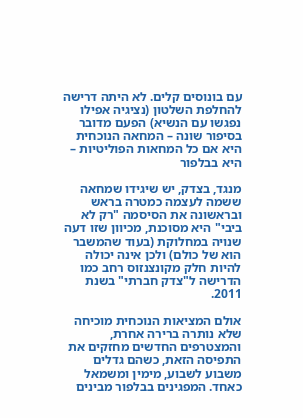עם בונוסים קלים. לא היתה דרישה להחלפת השלטון (נציגיה אפילו נפגשו עם הנשיא) הפעם מדובר בסיפור שונה – המחאה הנוכחית היא אם כל המחאות הפוליטיות – היא בבלפור

מנגד, בצדק, יש שיגידו שמחאה ששמה לעצמה כמטרה בראש ובראשונה את הסיסמה "רק לא ביבי" היא מסוכנת, מכיוון שזו דעה שנויה במחלוקת (בעוד שהמשבר הוא של כולם) ולכן אינה יכולה להיות חלק מקונצנזוס רחב כמו הדרישה ל"צדק חברתי" בשנת 2011.

אולם המציאות הנוכחית מוכיחה שלא נותרה ברירה אחרת, והמצטרפים החדשים מחזקים את התפיסה הזאת, כשהם גדלים משבוע לשבוע, מימין ומשמאל כאחד. המפגינים בבלפור מבינים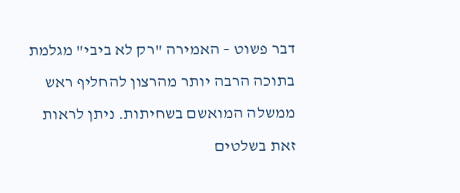דבר פשוט – האמירה "רק לא ביבי" מגלמת בתוכה הרבה יותר מהרצון להחליף ראש ממשלה המואשם בשחיתות. ניתן לראות זאת בשלטים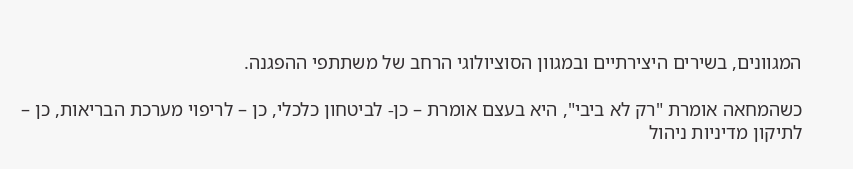המגוונים, בשירים היצירתיים ובמגוון הסוציולוגי הרחב של משתתפי ההפגנה.

כשהמחאה אומרת "רק לא ביבי", היא בעצם אומרת – כן- לביטחון כלכלי, כן – לריפוי מערכת הבריאות, כן – לתיקון מדיניות ניהול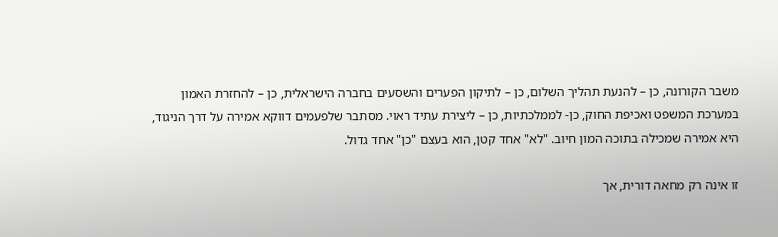משבר הקורונה, כן – להנעת תהליך השלום, כן – לתיקון הפערים והשסעים בחברה הישראלית, כן – להחזרת האמון במערכת המשפט ואכיפת החוק, כן- לממלכתיות, כן – ליצירת עתיד ראוי. מסתבר שלפעמים דווקא אמירה על דרך הניגוד, היא אמירה שמכילה בתוכה המון חיוב. "לא" אחד קטן, הוא בעצם "כן" אחד גדול.

זו אינה רק מחאה דורית, אך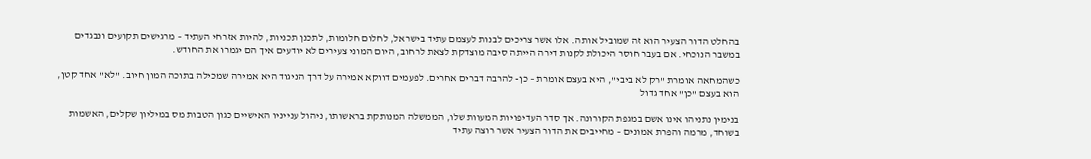בהחלט הדור הצעיר הוא זה שמוביל אותה. אלו אשר צריכים לבנות לעצמם עתיד בישראל, לחלום חלומות, לתכנן תכניות, להיות אזרחי העתיד – מרגישים תקועים ונבגדים במשבר הנוכחי. אם בעבר חוסר היכולת לקנות דירה הייתה סיבה מוצדקת לצאת לרחוב, היום המוני צעירים לא יודעים איך הם יגמרו את החודש.

כשהמחאה אומרת "רק לא ביבי", היא בעצם אומרת – כן- להרבה דברים אחרים. לפעמים דווקא אמירה על דרך הניגוד היא אמירה שמכילה בתוכה המון חיוב. "לא" אחד קטן, הוא בעצם "כן" אחד גדול

בנימין נתניהו אינו אשם במגפת הקורונה. אך סדר העדיפויות המעוות שלו, הממשלה המנותקת בראשותו, ניהול ענייניו האישיים כגון הטבות מס במיליון שקלים, האשמות בשוחד, מרמה והפרת אמונים – מחייבים את הדור הצעיר אשר רוצה עתיד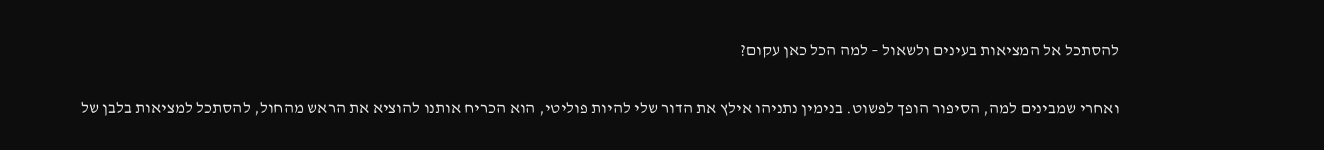להסתכל אל המציאות בעינים ולשאול – למה הכל כאן עקום?

ואחרי שמבינים למה, הסיפור הופך לפשוט. בנימין נתניהו אילץ את הדור שלי להיות פוליטי, הוא הכריח אותנו להוציא את הראש מהחול, להסתכל למציאות בלבן של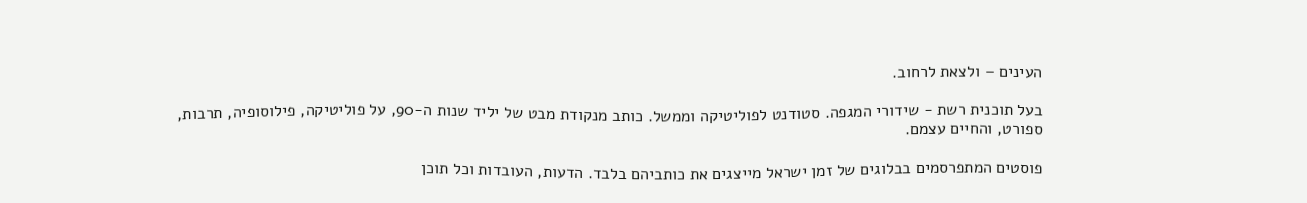העינים – ולצאת לרחוב.

בעל תוכנית רשת - שידורי המגפה. סטודנט לפוליטיקה וממשל. כותב מנקודת מבט של יליד שנות ה-90, על פוליטיקה, פילוסופיה, תרבות, ספורט, והחיים עצמם.

פוסטים המתפרסמים בבלוגים של זמן ישראל מייצגים את כותביהם בלבד. הדעות, העובדות וכל תוכן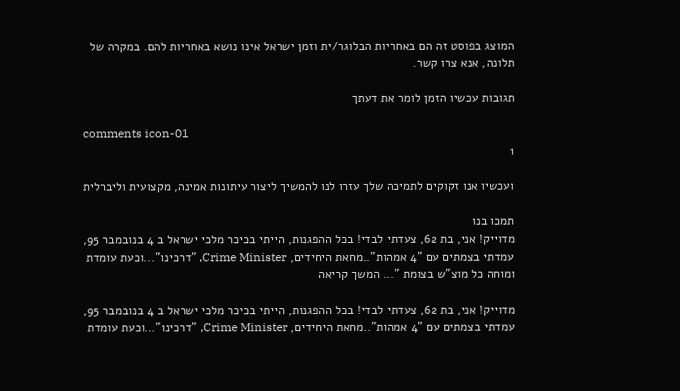המוצג בפוסט זה הם באחריות הבלוגר/ית וזמן ישראל אינו נושא באחריות להם. במקרה של תלונה, אנא צרו קשר.

תגובות עכשיו הזמן לומר את דעתך

comments icon-01
1

ועכשיו אנו זקוקים לתמיכה שלך עזרו לנו להמשיך ליצור עיתונות אמינה, מקצועית וליברלית

תמכו בנו
מדוייק! אני, בת 62, צעדתי לבדי! בכל ההפגנות, הייתי בכיכר מלכי ישראל ב 4 בנובמבר 95, עמדתי בצמתים עם "4 אמהות"..מחאת היחידים, Crime Minister, "דרכינו"...וכעת עומדת ומוחה כל מוצ"ש בצומת "... המשך קריאה

מדוייק! אני, בת 62, צעדתי לבדי! בכל ההפגנות, הייתי בכיכר מלכי ישראל ב 4 בנובמבר 95, עמדתי בצמתים עם "4 אמהות"..מחאת היחידים, Crime Minister, "דרכינו"…וכעת עומדת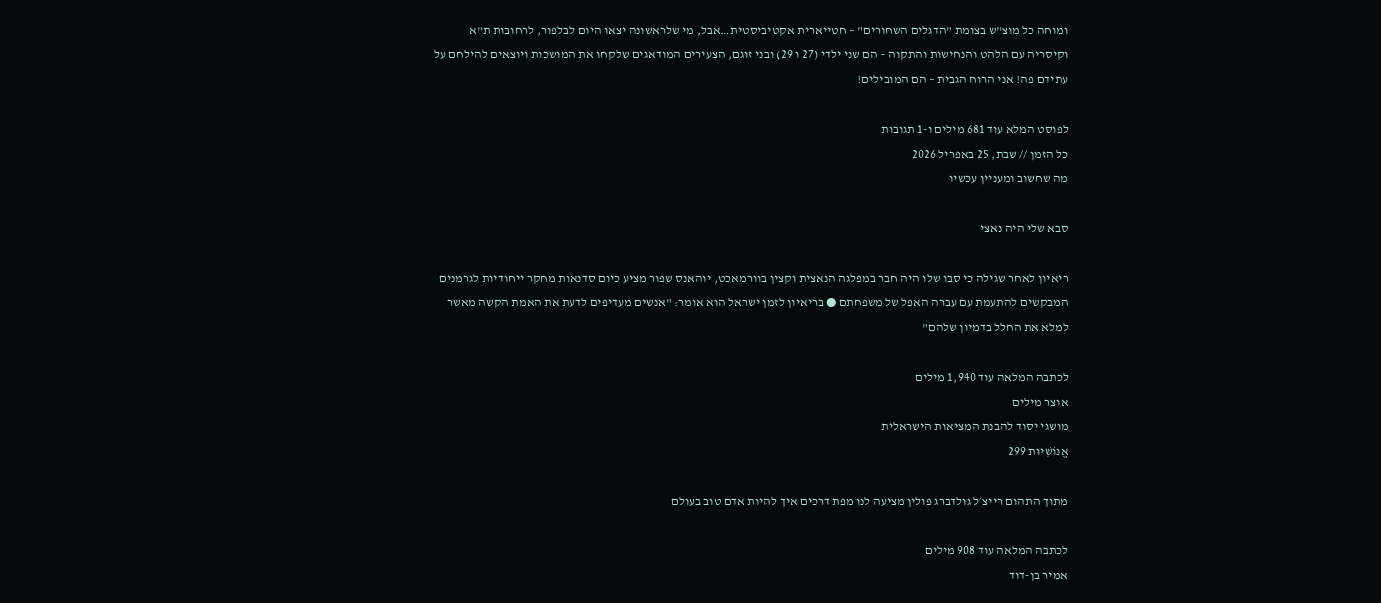ומוחה כל מוצ"ש בצומת "הדגלים השחורים" – חטייארית אקטיביסטית…אבל, מי שלראשונה יצאו היום לבלפור, לרחובות ת"א וקיסריה עם הלהט והנחישות והתקוה – הם שני ילדי (27 ו 29) ובני זוגם, הצעירים המודאגים שלקחו את המושכות ויוצאים להילחם על עתידם פה! אני הרוח הגבית – הם המובילים!

לפוסט המלא עוד 681 מילים ו-1 תגובות
כל הזמן // שבת, 25 באפריל 2026
מה שחשוב ומעניין עכשיו

סבא שלי היה נאצי

ריאיון לאחר שגילה כי סבו שלו היה חבר במפלגה הנאצית וקצין בוורמאכט, יוהאנס שפור מציע כיום סדנאות מחקר ייחודיות לגרמנים המבקשים להתעמת עם עברה האפל של משפחתם ● בריאיון לזמן ישראל הוא אומר: "אנשים מעדיפים לדעת את האמת הקשה מאשר למלא את החלל בדמיון שלהם"

לכתבה המלאה עוד 1,940 מילים
אוצר מילים
מושגי יסוד להבנת המציאות הישראלית
אֱנוֹשִׁיּוּת 299

מתוך התהום רייצ׳ל גולדברג פולין מציעה לנו מפת דרכים איך להיות אדם טוב בעולם

לכתבה המלאה עוד 908 מילים
אמיר בן-דוד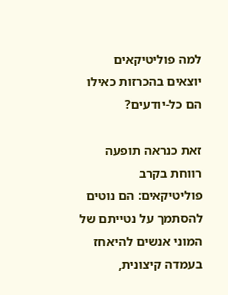למה פוליטיקאים יוצאים בהכרזות כאילו הם כל-יודעים?

זאת כנראה תופעה רווחת בקרב פוליטיקאים: הם נוטים להסתמך על נטייתם של המוני אנשים להיאחז בעמדה קיצונית,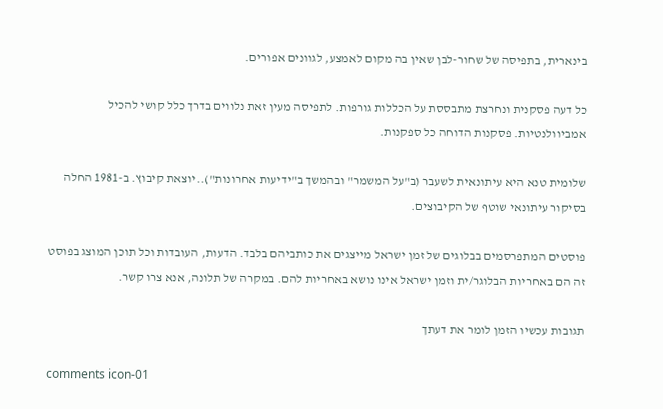בינארית, בתפיסה של שחור-לבן שאין בה מקום לאמצע, לגוונים אפורים.

כל דעה פסקנית ונחרצת מתבססת על הכללות גורפות. לתפיסה מעין זאת נלווים בדרך כלל קושי להכיל אמביוולנטיות. פסקנות הדוחה כל ספקנות.

שלומית טנא היא עיתונאית לשעבר (ב"על המשמר" ובהמשך ב"ידיעות אחרונות")..יוצאת קיבוץ. ב-1981 החלה בסיקור עיתונאי שוטף של הקיבוצים.

פוסטים המתפרסמים בבלוגים של זמן ישראל מייצגים את כותביהם בלבד. הדעות, העובדות וכל תוכן המוצג בפוסט זה הם באחריות הבלוגר/ית וזמן ישראל אינו נושא באחריות להם. במקרה של תלונה, אנא צרו קשר.

תגובות עכשיו הזמן לומר את דעתך

comments icon-01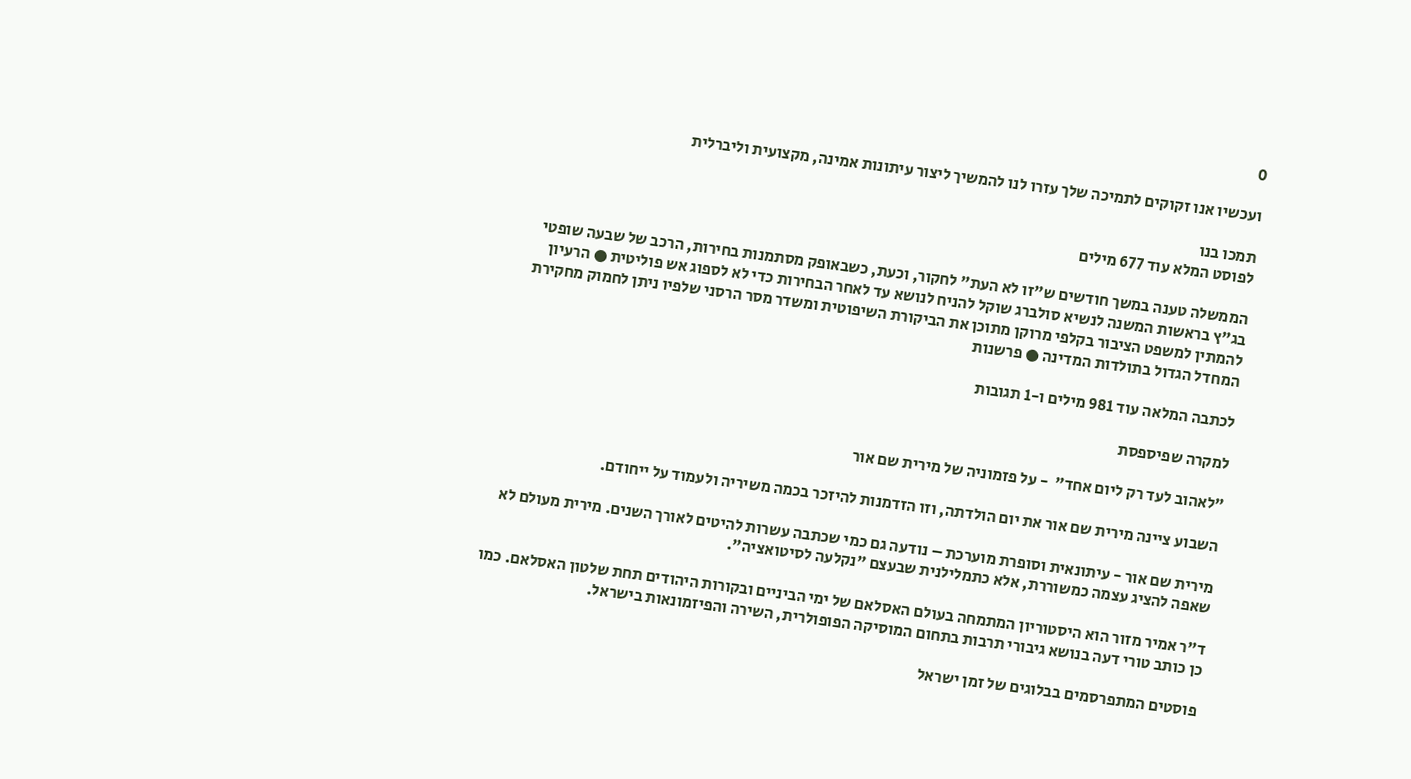0

ועכשיו אנו זקוקים לתמיכה שלך עזרו לנו להמשיך ליצור עיתונות אמינה, מקצועית וליברלית

תמכו בנו
לפוסט המלא עוד 677 מילים

הממשלה טענה במשך חודשים ש"זו לא העת" לחקור, וכעת, כשבאופק מסתמנות בחירות, הרכב של שבעה שופטי בג"ץ בראשות המשנה לנשיא סולברג שוקל להניח לנושא עד לאחר הבחירות כדי לא לספוג אש פוליטית ● הרעיון להמתין למשפט הציבור בקלפי מרוקן מתוכן את הביקורת השיפוטית ומשדר מסר הרסני שלפיו ניתן לחמוק מחקירת המחדל הגדול בתולדות המדינה ● פרשנות

לכתבה המלאה עוד 981 מילים ו-1 תגובות

למקרה שפיספסת

"לאהוב לעד רק ליום אחד"  - על פזמוניה של מירית שם אור

השבוע ציינה מירית שם אור את יום הולדתה, וזו הזדמנות להיזכר בכמה משיריה ולעמוד על ייחודם.

מירית שם אור - עיתונאית וסופרת מוערכת – נודעה גם כמי שכתבה עשרות להיטים לאורך השנים. מירית מעולם לא שאפה להציג עצמה כמשוררת, אלא כתמלילנית שבעצם "נקלעה לסיטואציה".

ד"ר אמיר מזור הוא היסטוריון המתמחה בעולם האסלאם של ימי הביניים ובקורות היהודים תחת שלטון האסלאם. כמו כן כותב טורי דעה בנושא גיבורי תרבות בתחום המוסיקה הפופולרית, השירה והפיזמונאות בישראל.

פוסטים המתפרסמים בבלוגים של זמן ישראל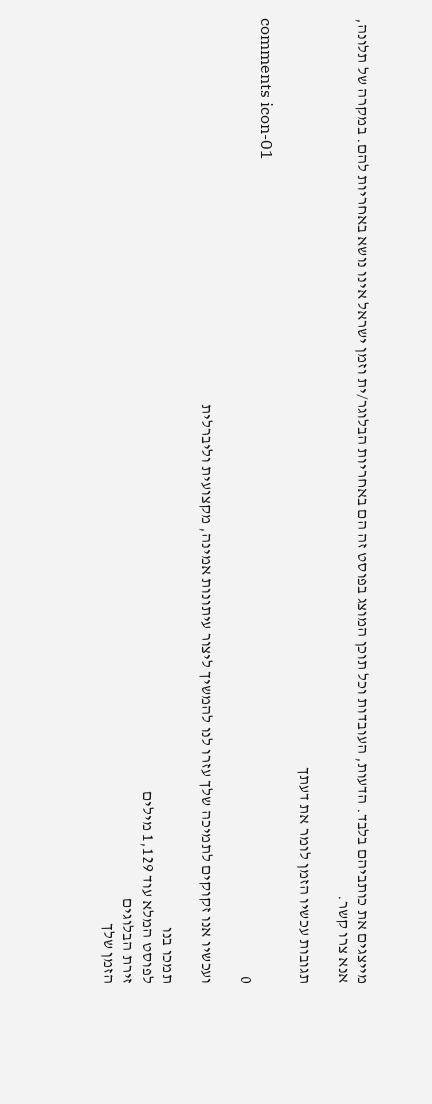מייצגים את כותביהם בלבד. הדעות, העובדות וכל תוכן המוצג בפוסט זה הם באחריות הבלוגר/ית וזמן ישראל אינו נושא באחריות להם. במקרה של תלונה, אנא צרו קשר.

תגובות עכשיו הזמן לומר את דעתך

comments icon-01
0

ועכשיו אנו זקוקים לתמיכה שלך עזרו לנו להמשיך ליצור עיתונות אמינה, מקצועית וליברלית

תמכו בנו
לפוסט המלא עוד 1,129 מילים
זירת הבלוגים
הזמן שלך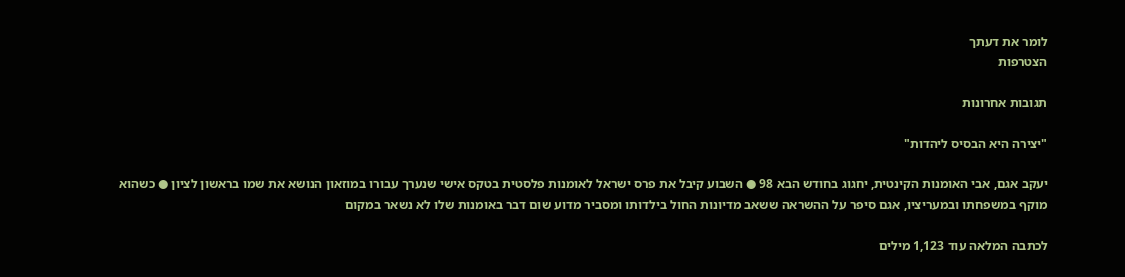לומר את דעתך
הצטרפות

תגובות אחרונות

"יצירה היא הבסיס ליהדות"

יעקב אגם, אבי האומנות הקינטית, יחגוג בחודש הבא 98 ● השבוע קיבל את פרס ישראל לאומנות פלסטית בטקס אישי שנערך עבורו במוזאון הנושא את שמו בראשון לציון ● כשהוא מוקף במשפחתו ובמעריציו, אגם סיפר על ההשראה ששאב מדיונות החול בילדותו ומסביר מדוע שום דבר באומנות שלו לא נשאר במקום

לכתבה המלאה עוד 1,123 מילים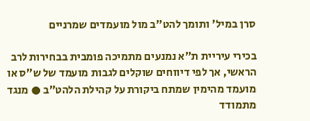סרן במיל' ותומך להט"ב מול מועמדים שמרניים

בכירי עיריית ת"א נמנעים מתמיכה פומבית בבחירות לרב הראשי, אך לפי דיווחים שוקלים לגבות מועמד של ש"ס או מועמד מהימין שמתח ביקורת על קהילת הלהט"ב ● מנגד מתמודד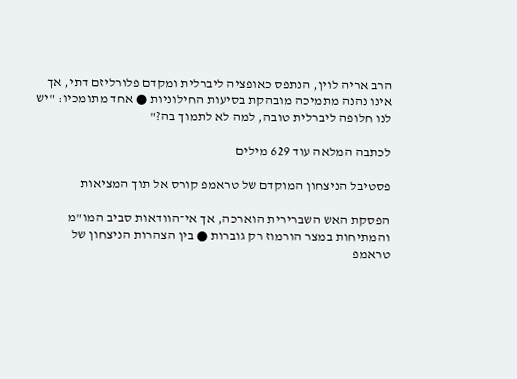הרב אריה לוין, הנתפס כאופציה ליברלית ומקדם פלורליזם דתי, אך אינו נהנה מתמיכה מובהקת בסיעות החילוניות ● אחד מתומכיו: "יש לנו חלופה ליברלית טובה, למה לא לתמוך בה?"

לכתבה המלאה עוד 629 מילים

פסטיבל הניצחון המוקדם של טראמפ קורס אל תוך המציאות

הפסקת האש השברירית הוארכה, אך אי־הוודאות סביב המו"מ והמתיחות במצר הורמוז רק גוברות ● בין הצהרות הניצחון של טראמפ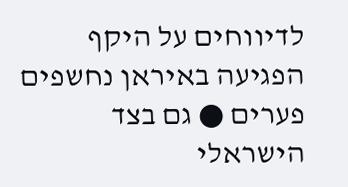לדיווחים על היקף הפגיעה באיראן נחשפים פערים ● גם בצד הישראלי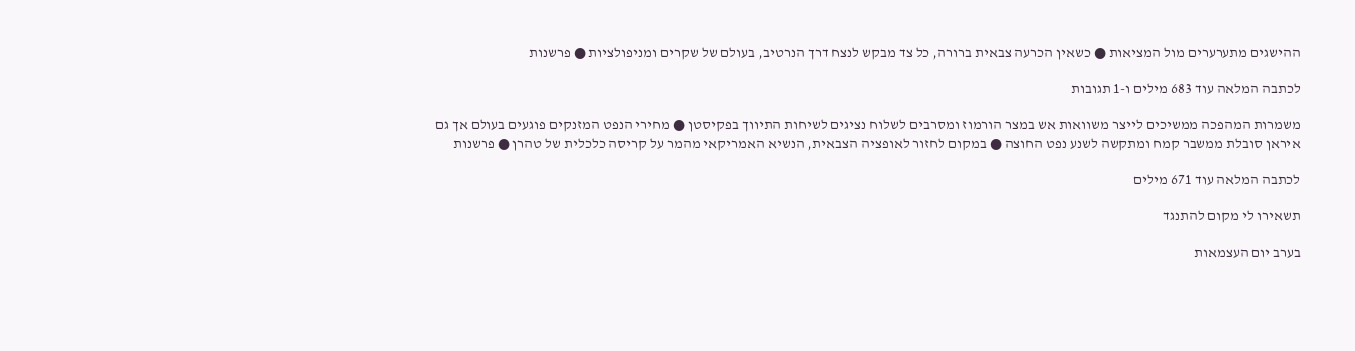ההישגים מתערערים מול המציאות ● כשאין הכרעה צבאית ברורה, כל צד מבקש לנצח דרך הנרטיב, בעולם של שקרים ומניפולציות ● פרשנות

לכתבה המלאה עוד 683 מילים ו-1 תגובות

משמרות המהפכה ממשיכים לייצר משוואות אש במצר הורמוז ומסרבים לשלוח נציגים לשיחות התיווך בפקיסטן ● מחירי הנפט המזנקים פוגעים בעולם אך גם איראן סובלת ממשבר קמח ומתקשה לשנע נפט החוצה ● במקום לחזור לאופציה הצבאית, הנשיא האמריקאי מהמר על קריסה כלכלית של טהרן ● פרשנות

לכתבה המלאה עוד 671 מילים

תשאירו לי מקום להתנגד

בערב יום העצמאות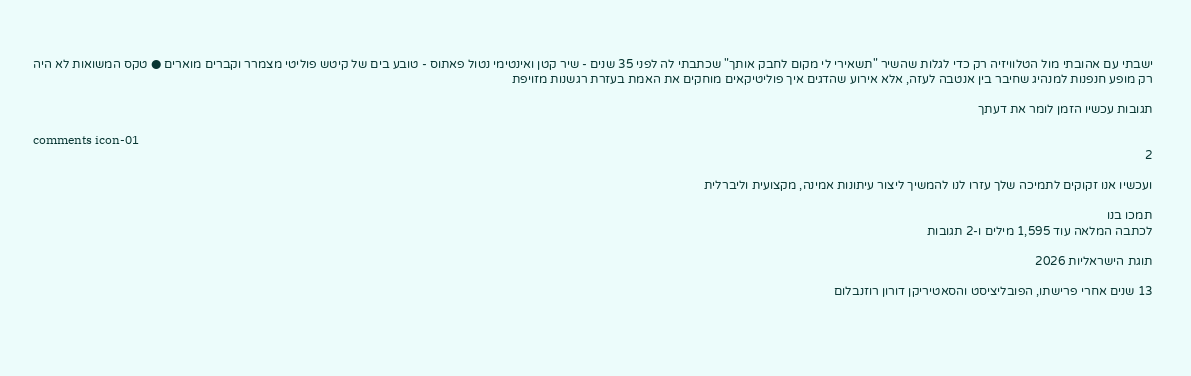ישבתי עם אהובתי מול הטלוויזיה רק כדי לגלות שהשיר "תשאירי לי מקום לחבק אותך" שכתבתי לה לפני 35 שנים - שיר קטן ואינטימי נטול פאתוס - טובע בים של קיטש פוליטי מצמרר וקברים מוארים ● טקס המשואות לא היה רק מופע חנפנות למנהיג שחיבר בין אנטבה לעזה, אלא אירוע שהדגים איך פוליטיקאים מוחקים את האמת בעזרת רגשנות מזויפת

תגובות עכשיו הזמן לומר את דעתך

comments icon-01
2

ועכשיו אנו זקוקים לתמיכה שלך עזרו לנו להמשיך ליצור עיתונות אמינה, מקצועית וליברלית

תמכו בנו
לכתבה המלאה עוד 1,595 מילים ו-2 תגובות

תוגת הישראליות 2026

13 שנים אחרי פרישתו, הפובליציסט והסאטיריקן דורון רוזנבלום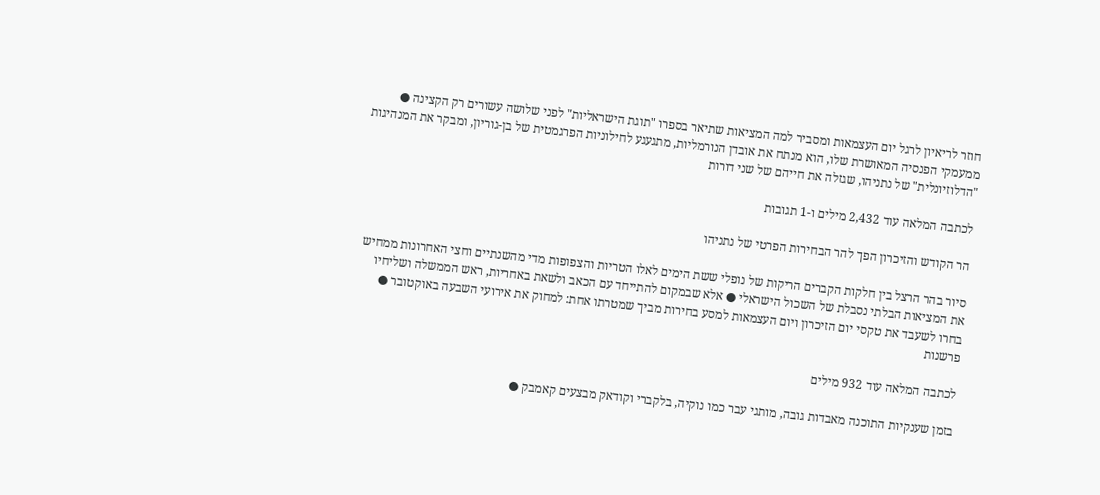חוזר לריאיון לרגל יום העצמאות ומסביר למה המציאות שתיאר בספרו "תוגת הישראליות" לפני שלושה עשורים רק הקצינה ● ממעמקי הפנסיה המאושרת שלו, הוא מנתח את אובדן הנורמליות, מתגעגע לחילוניות הפרגמטית של בן-גוריון, ומבקר את המנהיגות "הדלוזיונלית" של נתניהו, שגזלה את חייהם של שני דורות

לכתבה המלאה עוד 2,432 מילים ו-1 תגובות

הר הקודש והזיכרון הפך להר הבחירות הפרטי של נתניהו

סיור בהר הרצל בין חלקות הקברים הריקות של נופלי ששת הימים לאלו הטריות והצפופות מדי מהשנתיים וחצי האחרונות ממחיש את המציאות הבלתי נסבלת של השכול הישראלי ● אלא שבמקום להתייחד עם הכאב ולשאת באחריות, ראש הממשלה ושליחיו בחרו לשעבד את טקסי יום הזיכרון ויום העצמאות למסע בחירות מביך שמטרתו אחת: למחוק את אירועי השבעה באוקטובר ● פרשנות

לכתבה המלאה עוד 932 מילים

בזמן שענקיות התוכנה מאבדות גובה, מותגי עבר כמו נוקיה, בלקברי וקודאק מבצעים קאמבק ●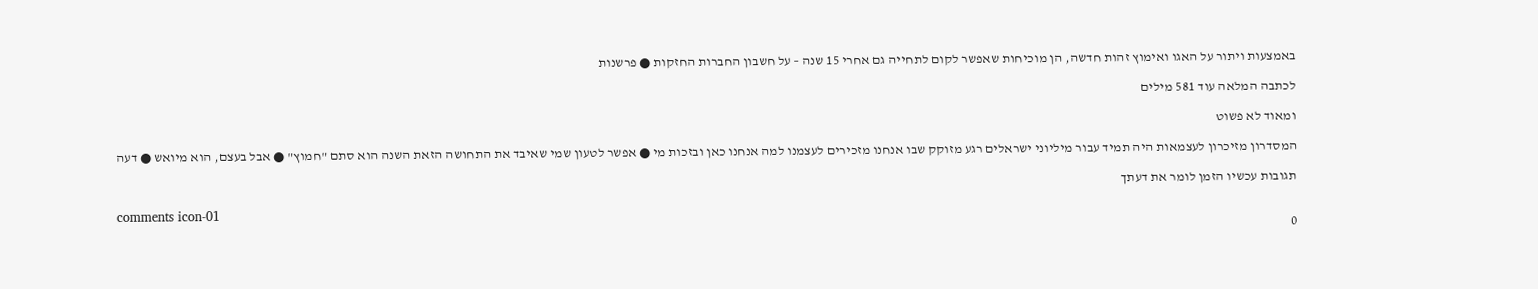באמצעות ויתור על האגו ואימוץ זהות חדשה, הן מוכיחות שאפשר לקום לתחייה גם אחרי 15 שנה – על חשבון החברות החזקות ● פרשנות

לכתבה המלאה עוד 581 מילים

ומאוד לא פשוט

המסדרון מזיכרון לעצמאות היה תמיד עבור מיליוני ישראלים רגע מזוקק שבו אנחנו מזכירים לעצמנו למה אנחנו כאן ובזכות מי ● אפשר לטעון שמי שאיבד את התחושה הזאת השנה הוא סתם "חמוץ" ● אבל בעצם, הוא מיואש ● דעה

תגובות עכשיו הזמן לומר את דעתך

comments icon-01
0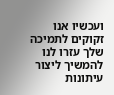ועכשיו אנו זקוקים לתמיכה שלך עזרו לנו להמשיך ליצור עיתונות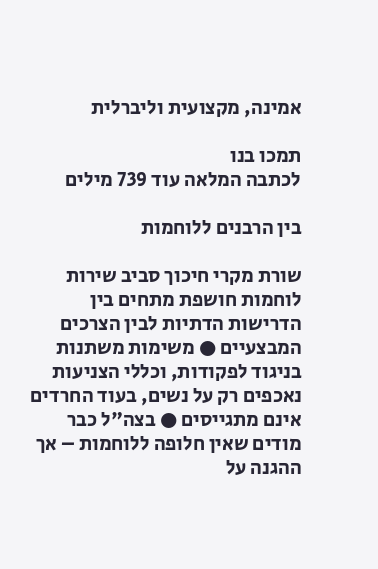אמינה, מקצועית וליברלית

תמכו בנו
לכתבה המלאה עוד 739 מילים

בין הרבנים ללוחמות

שורת מקרי חיכוך סביב שירות לוחמות חושפת מתחים בין הדרישות הדתיות לבין הצרכים המבצעיים ● משימות משתנות בניגוד לפקודות, וכללי הצניעות נאכפים רק על נשים, בעוד החרדים אינם מתגייסים ● בצה"ל כבר מודים שאין חלופה ללוחמות – אך ההגנה על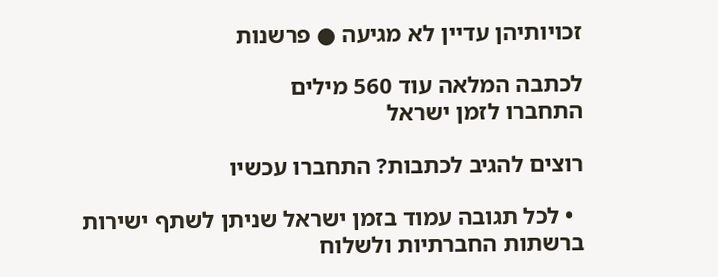זכויותיהן עדיין לא מגיעה ● פרשנות

לכתבה המלאה עוד 560 מילים
התחברו לזמן ישראל

רוצים להגיב לכתבות? התחברו עכשיו

  • לכל תגובה עמוד בזמן ישראל שניתן לשתף ישירות ברשתות החברתיות ולשלוח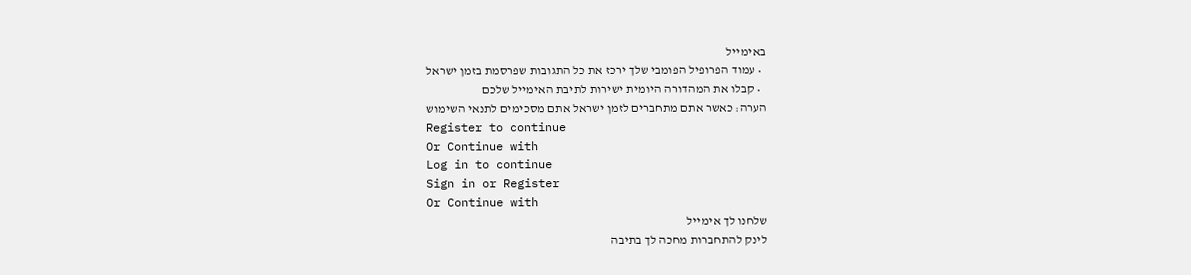באימייל
  • עמוד הפרופיל הפומבי שלך ירכז את כל התגובות שפרסמת בזמן ישראל
  • קבלו את המהדורה היומית ישירות לתיבת האימייל שלכם
הערה: כאשר אתם מתחברים לזמן ישראל אתם מסכימים לתנאי השימוש
Register to continue
Or Continue with
Log in to continue
Sign in or Register
Or Continue with
שלחנו לך אימייל
לינק להתחברות מחכה לך בתיבה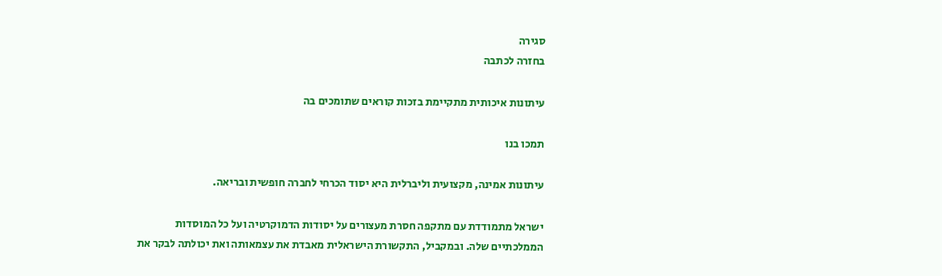סגירה
בחזרה לכתבה

עיתונות איכותית מתקיימת בזכות קוראים שתומכים בה

תמכו בנו

עיתונות אמינה, מקצועית וליברלית היא יסוד הכרחי לחברה חופשית ובריאה.

ישראל מתמודדת עם מתקפה חסרת מעצורים על יסודות הדמוקרטיה ועל כל המוסדות הממלכתיים שלה. ובמקביל, התקשורת הישראלית מאבדת את עצמאותה ואת יכולתה לבקר את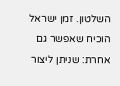השלטון. זמן ישראל הוכיח שאפשר גם אחרת: שניתן ליצור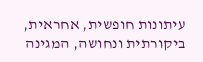עיתונות חופשית, אחראית, ביקורתית ונחושה, המגינה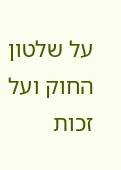על שלטון החוק ועל זכות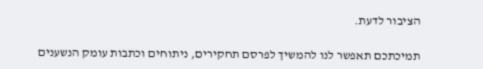הציבור לדעת.

תמיכתכם תאפשר לנו להמשיך לפרסם תחקירים, ניתוחים וכתבות עומק הנשענים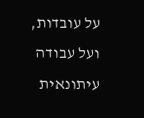על עובדות, ועל עבודה עיתונאית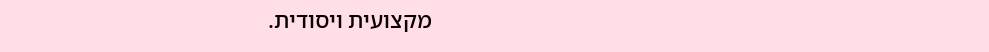מקצועית ויסודית.